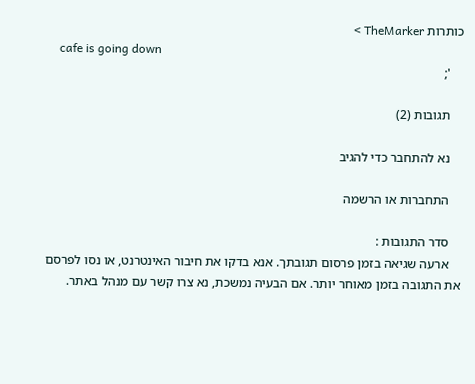כותרות TheMarker >
    cafe is going down
    ';

    תגובות (2)

    נא להתחבר כדי להגיב

    התחברות או הרשמה

    סדר התגובות :
    ארעה שגיאה בזמן פרסום תגובתך. אנא בדקו את חיבור האינטרנט, או נסו לפרסם את התגובה בזמן מאוחר יותר. אם הבעיה נמשכת, נא צרו קשר עם מנהל באתר.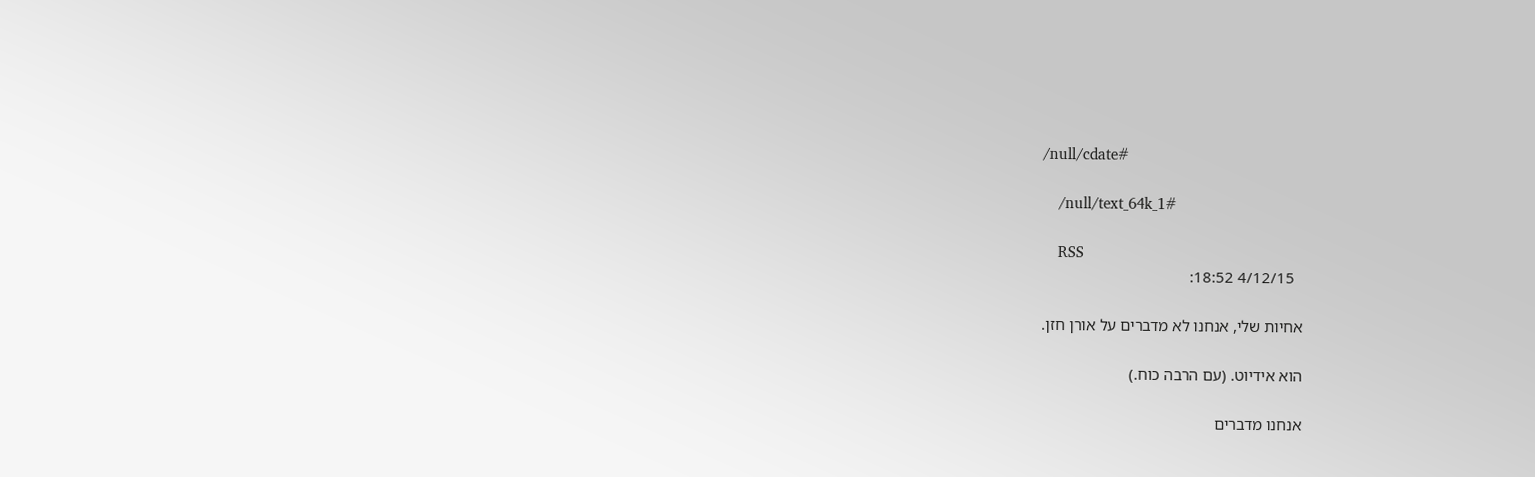/null/cdate#

    /null/text_64k_1#

    RSS
      4/12/15 18:52:

    אחיות שלי, אנחנו לא מדברים על אורן חזן.

    הוא אידיוט. (עם הרבה כוח.)

    אנחנו מדברים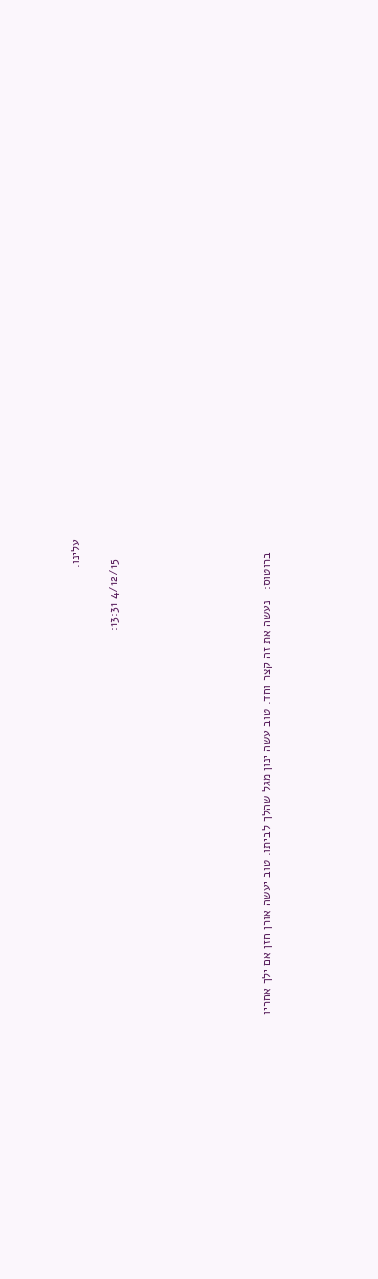עלינו.

      4/12/15 13:31:







    ברוטוס:   נעשה את זה קצר וחד. טוב עשה ינון מגל שהלך לביתו. טוב יעשה אורן חזן אם ילך אחריו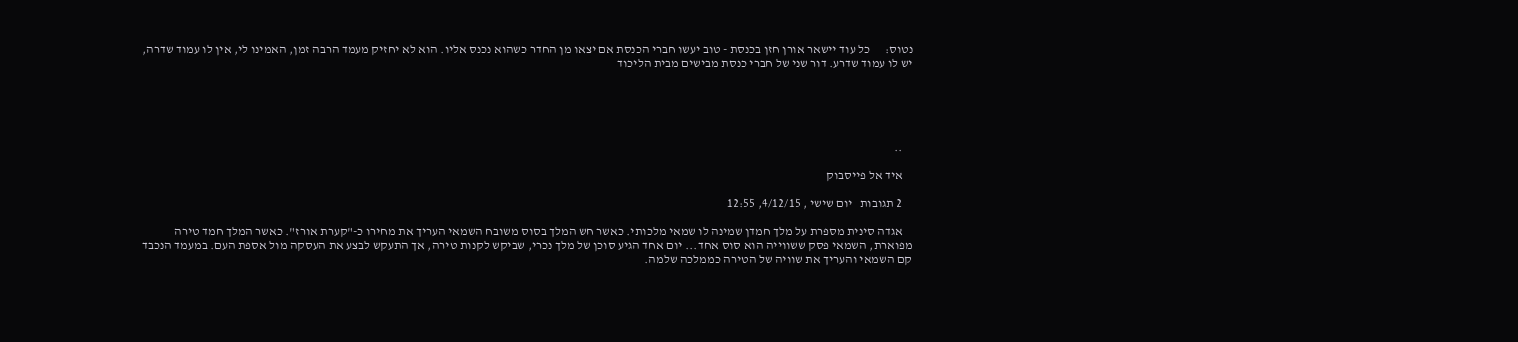נטוס:      כל עוד יישאר אורן חזן בכנסת - טוב יעשו חברי הכנסת אם יצאו מן החדר כשהוא נכנס אליו. הוא לא יחזיק מעמד הרבה זמן, האמינו לי, אין לו עמוד שדרה, יש לו עמוד שדרע. דור שני של חברי כנסת מבישים מבית הליכוד





    ..

    איד אל פייסבוק

    2 תגובות   יום שישי , 4/12/15, 12:55

    אגדה סינית מספרת על מלך חמדן שמינה לו שמאי מלכותי. כאשר חש המלך בסוס משובח השמאי העריך את מחירו כ-"קערת אורז". כאשר המלך חמד טירה מפוארת, השמאי פסק ששווייה הוא סוס אחד... יום אחד הגיע סוכן של מלך נכרי, שביקש לקנות טירה, אך התעקש לבצע את העסקה מול אספת העם. במעמד הנכבד קם השמאי והעריך את שוויה של הטירה כממלכה שלמה.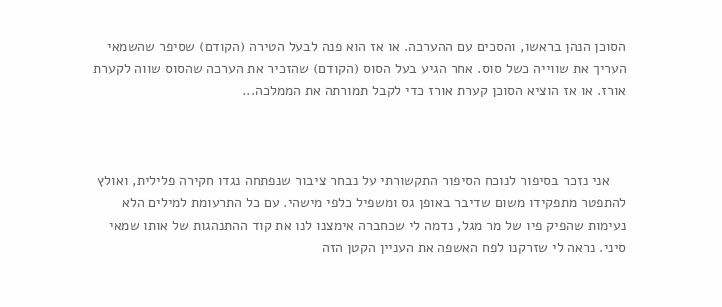הסוכן הנהן בראשו, והסכים עם ההערכה. או אז הוא פנה לבעל הטירה (הקודם) שסיפר שהשמאי העריך את שווייה כשל סוס. אחר הגיע בעל הסוס (הקודם) שהזכיר את הערכה שהסוס שווה לקערת אורז. או אז הוציא הסוכן קערת אורז כדי לקבל תמורתה את הממלכה...



    אני נזכר בסיפור לנוכח הסיפור התקשורתי על נבחר ציבור שנפתחה נגדו חקירה פלילית, ואולץ להתפטר מתפקידו משום שדיבר באופן גס ומשפיל כלפי מישהי. עם כל התרעומת למילים הלא נעימות שהפיק פיו של מר מגל, נדמה לי שכחברה אימצנו לנו את קוד ההתנהגות של אותו שמאי סיני. נראה לי שזרקנו לפח האשפה את העניין הקטן הזה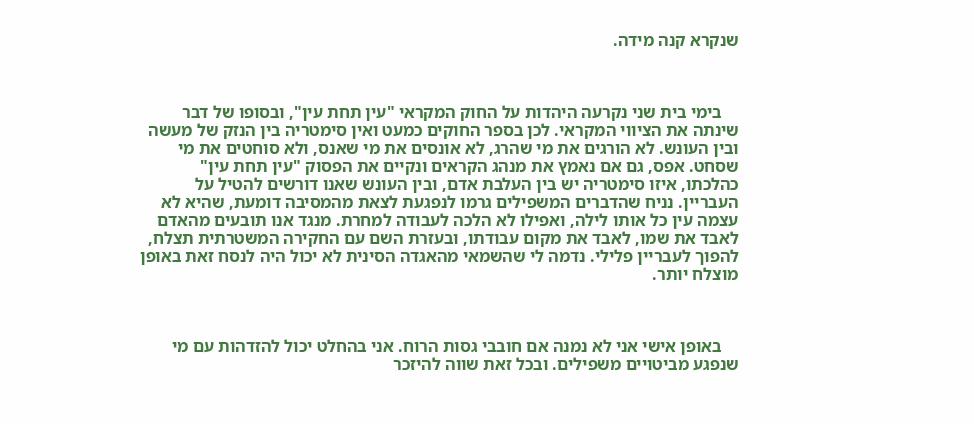שנקרא קנה מידה.



    בימי בית שני נקרעה היהדות על החוק המקראי "עין תחת עין", ובסופו של דבר שינתה את הציווי המקראי. לכן בספר החוקים כמעט ואין סימטריה בין הנזק של מעשה ובין העונש. לא הורגים את מי שהרג, לא אונסים את מי שאנס, ולא סוחטים את מי שסחט. אפס, גם אם נאמץ את מנהג הקראים ונקיים את הפסוק "עין תחת עין" כהלכתו, איזו סימטריה יש בין העלבת אדם, ובין העונש שאנו דורשים להטיל על העבריין. נניח שהדברים המשפילים גרמו לנפגעת לצאת מהמסיבה דומעת, שהיא לא עצמה עין כל אותו לילה, ואפילו לא הלכה לעבודה למחרת. מנגד אנו תובעים מהאדם לאבד את שמו, לאבד את מקום עבודתו, ובעזרת השם עם החקירה המשטרתית תצלח, להפוך לעבריין פלילי. נדמה לי שהשמאי מהאגדה הסינית לא יכול היה לנסח זאת באופן מוצלח יותר.



    באופן אישי אני לא נמנה אם חובבי גסות הרוח. אני בהחלט יכול להזדהות עם מי שנפגע מביטויים משפילים. ובכל זאת שווה להיזכר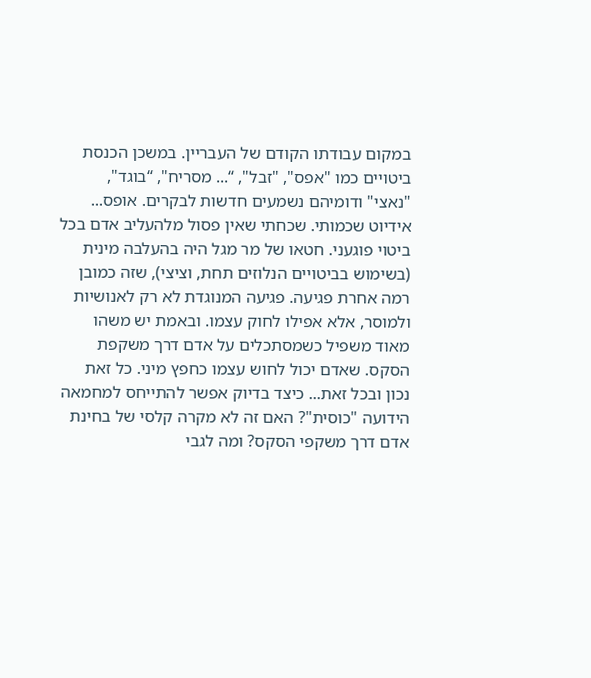במקום עבודתו הקודם של העבריין. במשכן הכנסת ביטויים כמו "אפס", "זבל", “... מסריח", “בוגד", "נאצי" ודומיהם נשמעים חדשות לבקרים. אופס... אידיוט שכמותי. שכחתי שאין פסול מלהעליב אדם בכל ביטוי פוגעני. חטאו של מר מגל היה בהעלבה מינית (בשימוש בביטויים הנלוזים תחת, וציצי), שזה כמובן רמה אחרת פגיעה. פגיעה המנוגדת לא רק לאנושיות ולמוסר, אלא אפילו לחוק עצמו. ובאמת יש משהו מאוד משפיל כשמסתכלים על אדם דרך משקפת הסקס. שאדם יכול לחוש עצמו כחפץ מיני. כל זאת נכון ובכל זאת... כיצד בדיוק אפשר להתייחס למחמאה הידועה "כוסית"? האם זה לא מקרה קלסי של בחינת אדם דרך משקפי הסקס? ומה לגבי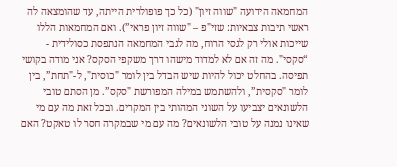המחמאה הידועה "שווה זיון" (כל כך פופולרית הייתה, עד שהומצאה לה ראשי תיבות צבאיות: שזי"פ – "שווה זיון פראי”). ואם המחמאות הללו שייכות אולי רק לגסי הרוח, מה לגבי המחמאה הנתפסת כסולידית - “סקסי". מה זה אם לא למדוד מישהו דרך משקפי הסקס? אני מודה בקושי תפיסה. בהחלט יכול להיות שיש הבדל בין לומר "כוסית", ל-"תחת”, בין לומר "סקסית”, ולהשתמש במילה המפורשת "סקס”. מן הסתם טובי הלשונאים יצביעו על השוני המהותי בין המקרים. ובכל זאת מה עם מי שאינו נמנה על טובי הלשונאים? מה עם מי שבמקרה חסר לו טאקט? האם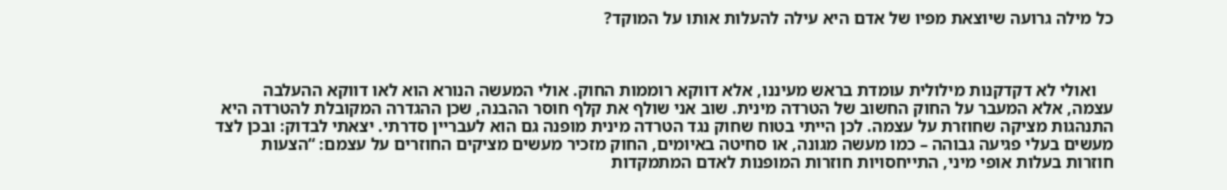כל מילה גרועה שיוצאת מפיו של אדם היא עילה להעלות אותו על המוקד?



    ואולי לא דקדקנות מילולית עומדת בראש מעיננו, אלא דווקא רוממות החוק. אולי המעשה הנורא הוא לאו דווקא ההעלבה עצמה, אלא המעבר על החוק החשוב של הטרדה מינית. שוב אני שולף את קלף חוסר ההבנה, שכן ההגדרה המקובלת להטרדה היא התנהגות מציקה שחוזרת על עצמה. לכן הייתי בטוח שחוק נגד הטרדה מינית מופנה גם הוא לעבריין סדרתי. יצאתי לבדוק: ובכן לצד מעשים בעלי פגיעה גבוהה – כמו מעשה מגונה, או סחיטה באיומים, החוק מזכיר מעשים מציקים החוזרים על עצמם: “הצעות חוזרות בעלות אופי מיני, התייחסויות חוזרות המופנות לאדם המתמקדות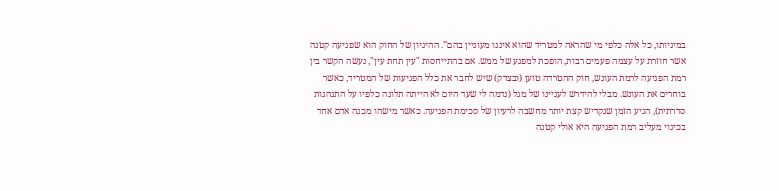במיניותו, כל אלה כלפי מי שהראה למטריד שהוא איננו מעוניין בהם”. ההיגיון של החוק הוא שפגיעה קטנה אשר חוזרת על עצמה פעמים רבות, הופכת למפגע של ממש. אם בהתייחסות "עין תחת עין", נעשה הקשר בין רמת הפגיעה לרמת העונש, חוק ההטרדה טוען (ובצדק) שיש לחבר את כלל הפגיעות של המטריד, כאשר בוחרים את העונש. מבלי להידרש לעניינו של מגל (נדמה לי שעד היום לא הייתה תלונה כלפיו על התנהגות סדרתית), הגיע הזמן שנקדיש קצת יותר מחשבה לרעיון של סכימת הפגיעה. כאשר מישהו מכנה אדם אחד בכינוי מעליב רמת הפגיעה היא אולי קטנה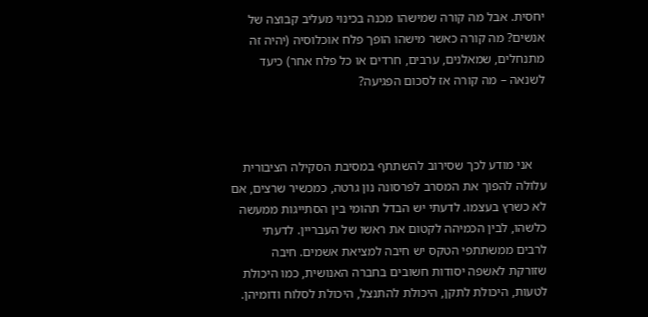יחסית. אבל מה קורה שמישהו מכנה בכינוי מעליב קבוצה של אנשים? מה קורה כאשר מישהו הופך פלח אוכלוסיה (יהיה זה מתנחלים, שמאלנים, ערבים, חרדים או כל פלח אחר) כיעד לשנאה – מה קורה אז לסכום הפגיעה?



    אני מודע לכך שסירוב להשתתף במסיבת הסקילה הציבורית עלולה להפוך את המסרב לפרסונה נון גרטה, כמכשיר שרצים, אם לא כשרץ בעצמו. לדעתי יש הבדל תהומי בין הסתייגות ממעשה כלשהו, לבין הכמיהה לקטום את ראשו של העבריין. לדעתי לרבים ממשתתפי הטקס יש חיבה למציאת אשמים. חיבה שזורקת לאשפה יסודות חשובים בחברה האנושית, כמו היכולת לטעות, היכולת לתקן, היכולת להתנצל, היכולת לסלוח ודומיהן.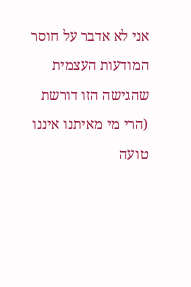אני לא אדבר על חוסר המודעות העצמית שהגישה הזו דורשת (הרי מי מאיתנו איננו טועה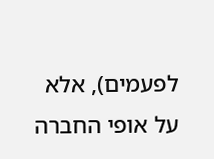לפעמים), אלא על אופי החברה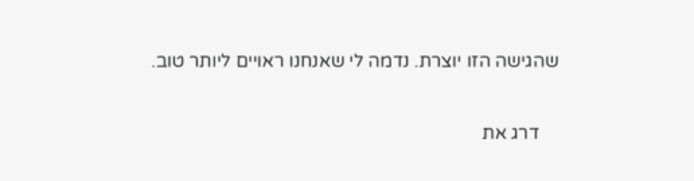שהגישה הזו יוצרת. נדמה לי שאנחנו ראויים ליותר טוב.

    דרג את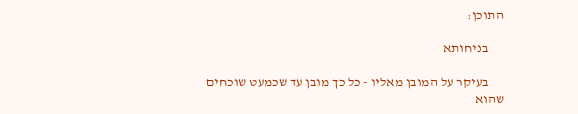התוכן:

      בניחותא

      בעיקר על המובן מאליו - כל כך מובן עד שכמעט שוכחים שהוא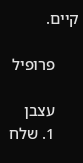קיים.

      פרופיל

      עצבן
      1. שלח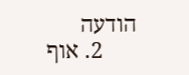הודעה
      2. אוף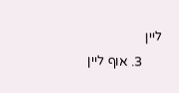ליין
      3. אוף ליין